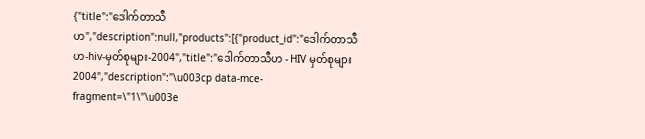{"title":"ဒေါက်တာသီဟ","description":null,"products":[{"product_id":"ဒေါက်တာသီဟ-hiv-မှတ်စုများ-2004","title":"ဒေါက်တာသီဟ - HIV မှတ်စုများ 2004","description":"\u003cp data-mce-fragment=\"1\"\u003e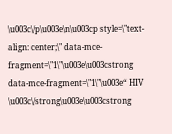\u003c\/p\u003e\n\u003cp style=\"text-align: center;\" data-mce-fragment=\"1\"\u003e\u003cstrong data-mce-fragment=\"1\"\u003e“ HIV \u003c\/strong\u003e\u003cstrong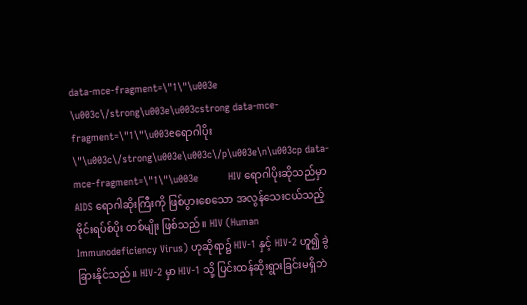data-mce-fragment=\"1\"\u003e \u003c\/strong\u003e\u003cstrong data-mce-fragment=\"1\"\u003eရောဂါပိုး \"\u003c\/strong\u003e\u003c\/p\u003e\n\u003cp data-mce-fragment=\"1\"\u003e          HIV ရောဂါပိုးဆိုသည်မှာ AIDS ရောဂါဆိုးကြီးကို ဖြစ်ပွားစေသော အလွန်သေးငယ်သည့် ဗိုင်းရပ်စ်ပိုး တစ်မျိုး ဖြစ်သည်။ HIV (Human Immunodeficiency Virus) ဟုဆိုရာ၌ HIV-1 နှင့် HIV-2 ဟူ၍ ခွဲခြားနိုင်သည်။ HIV-2 မှာ HIV-1 သို့ ပြင်းထန်ဆိုးရွားခြင်းမရှိဘဲ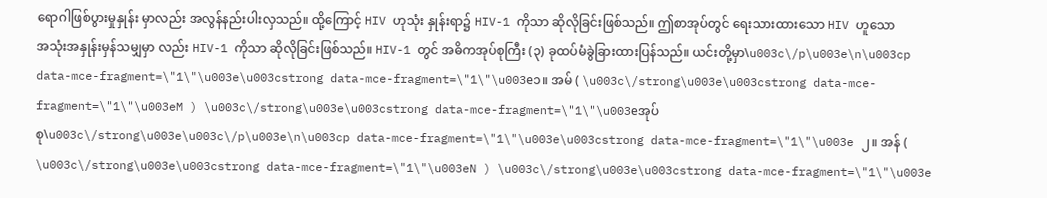ရောဂါဖြစ်ပွားမှုနှုန်း မှာလည်း အလွန်နည်းပါးလှသည်။ ထို့ကြောင့် HIV ဟုသုံး နှုန်းရာ၌ HIV-1 ကိုသာ ဆိုလိုခြင်းဖြစ်သည်။ ဤစာအုပ်တွင် ရေးသားထားသော HIV ဟူသော အသုံးအနှုန်းမှန်သမျှမှာ လည်း HIV-1 ကိုသာ ဆိုလိုခြင်းဖြစ်သည်။ HIV-1 တွင် အဓိကအုပ်စုကြီး (၃) ခုထပ်မံခွဲခြားထားပြန်သည်။ ယင်းတို့မှာ\u003c\/p\u003e\n\u003cp data-mce-fragment=\"1\"\u003e\u003cstrong data-mce-fragment=\"1\"\u003e၁။ အမ် ( \u003c\/strong\u003e\u003cstrong data-mce-fragment=\"1\"\u003eM ) \u003c\/strong\u003e\u003cstrong data-mce-fragment=\"1\"\u003eအုပ်စု\u003c\/strong\u003e\u003c\/p\u003e\n\u003cp data-mce-fragment=\"1\"\u003e\u003cstrong data-mce-fragment=\"1\"\u003e ၂။ အန် ( \u003c\/strong\u003e\u003cstrong data-mce-fragment=\"1\"\u003eN ) \u003c\/strong\u003e\u003cstrong data-mce-fragment=\"1\"\u003e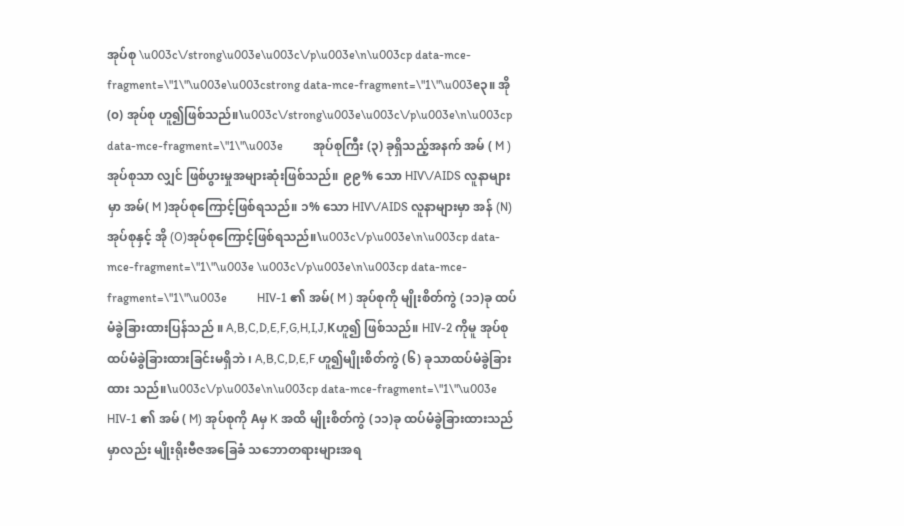အုပ်စု \u003c\/strong\u003e\u003c\/p\u003e\n\u003cp data-mce-fragment=\"1\"\u003e\u003cstrong data-mce-fragment=\"1\"\u003e၃။ အို (၀) အုပ်စု ဟူ၍ဖြစ်သည်။\u003c\/strong\u003e\u003c\/p\u003e\n\u003cp data-mce-fragment=\"1\"\u003e          အုပ်စုကြီး (၃) ခုရှိသည့်အနက် အမ် ( M ) အုပ်စုသာ လျှင် ဖြစ်ပွားမှုအများဆုံးဖြစ်သည်။ ၉၉% သော HIV\/AIDS လူနာများမှာ အမ်( M )အုပ်စုကြောင့်ဖြစ်ရသည်။ ၁% သော HIV\/AIDS လူနာများမှာ အန် (N)အုပ်စုနှင့် အို (O)အုပ်စုကြောင့်ဖြစ်ရသည်။\u003c\/p\u003e\n\u003cp data-mce-fragment=\"1\"\u003e \u003c\/p\u003e\n\u003cp data-mce-fragment=\"1\"\u003e          HIV-1 ၏ အမ်( M ) အုပ်စုကို မျိုးစိတ်ကွဲ (၁၁)ခု ထပ်မံခွဲခြားထားပြန်သည် ။ A,B,C,D,E,F,G,H,I,J,Kဟူ၍ ဖြစ်သည်။ HIV-2 ကိုမူ အုပ်စုထပ်မံခွဲခြားထားခြင်းမရှိဘဲ ၊ A,B,C,D,E,F ဟူ၍မျိုးစိတ်ကွဲ (၆) ခုသာထပ်မံခွဲခြားထား သည်။\u003c\/p\u003e\n\u003cp data-mce-fragment=\"1\"\u003e          HIV-1 ၏ အမ် ( M) အုပ်စုကို Aမှ K အထိ မျိုးစိတ်ကွဲ (၁၁)ခု ထပ်မံခွဲခြားထားသည်မှာလည်း မျိုးရိုးဗီဇအခြေခံ သဘောတရားများအရ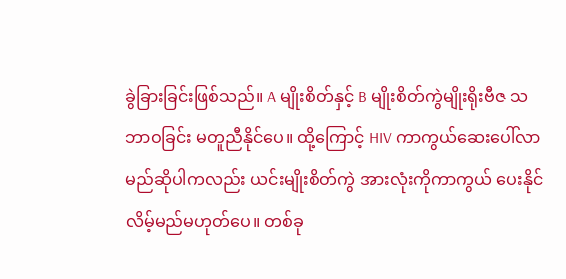ခွဲခြားခြင်းဖြစ်သည်။ A မျိုးစိတ်နှင့် B မျိုးစိတ်ကွဲမျိုးရိုးဗီဇ သဘာဝခြင်း မတူညီနိုင်ပေ။ ထို့ကြောင့် HIV ကာကွယ်ဆေးပေါ်လာမည်ဆိုပါကလည်း ယင်းမျိုးစိတ်ကွဲ အားလုံးကိုကာကွယ် ပေးနိုင်လိမ့်မည်မဟုတ်ပေ။ တစ်ခု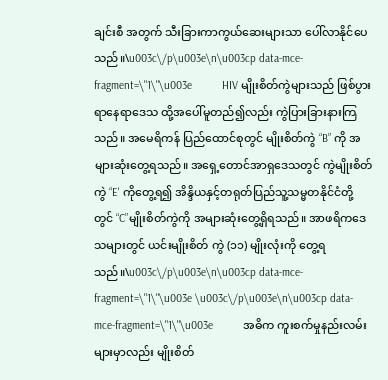ချင်းစီ အတွက် သီးခြားကာကွယ်ဆေးများသာ ပေါ်လာနိုင်ပေသည်။\u003c\/p\u003e\n\u003cp data-mce-fragment=\"1\"\u003e          HIV မျိုးစိတ်ကွဲများသည် ဖြစ်ပွားရာနေရာဒေသ ထို့အပေါ်မူတည်၍လည်း ကွဲပြားခြားနားကြသည်။ အမေရိကန် ပြည်ထောင်စုတွင် မျိုးစိတ်ကွဲ “B” ကို အများဆုံးတွေ့ရသည်။ အရှေ့တောင်အာရှဒေသတွင် ကွဲမျိုးစိတ်ကွဲ “E' ကိုတွေ့ရ၍ အိန္ဒိယနှင့်တရုတ်ပြည်သူ့သမ္မတနိုင်ငံတို့တွင် “C”မျိုးစိတ်ကွဲကို အများဆုံးတွေ့ရှိရသည်။ အာဖရိကဒေသများတွင် ယင်းမျိုးစိတ် ကွဲ (၁၁) မျိုးလုံးကို တွေ့ရသည်။\u003c\/p\u003e\n\u003cp data-mce-fragment=\"1\"\u003e \u003c\/p\u003e\n\u003cp data-mce-fragment=\"1\"\u003e          အဓိက ကူးစက်မှုနည်းလမ်းများမှာလည်း မျိုးစိတ်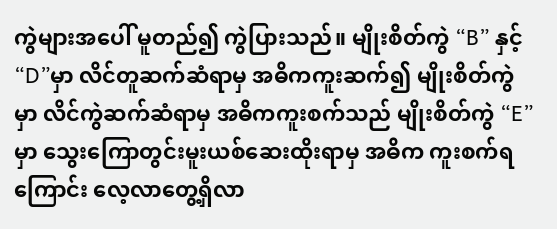ကွဲများအပေါ် မူတည်၍ ကွဲပြားသည်။ မျိုးစိတ်ကွဲ “B” နှင့် “D”မှာ လိင်တူဆက်ဆံရာမှ အဓိကကူးဆက်၍ မျိုးစိတ်ကွဲ မှာ လိင်ကွဲဆက်ဆံရာမှ အဓိကကူးစက်သည် မျိုးစိတ်ကွဲ “E” မှာ သွေးကြောတွင်းမူးယစ်ဆေးထိုးရာမှ အဓိက ကူးစက်ရကြောင်း လေ့လာတွေ့ရှိလာ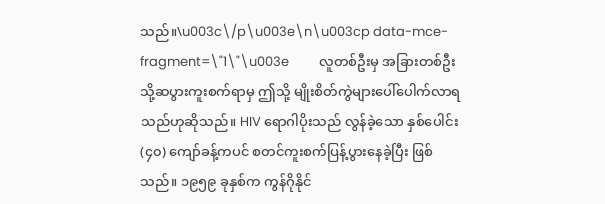သည်။\u003c\/p\u003e\n\u003cp data-mce-fragment=\"1\"\u003e          လူတစ်ဦးမှ အခြားတစ်ဦးသို့ဆပွားကူးစက်ရာမှ ဤသို့ မျိုးစိတ်ကွဲများပေါ်ပေါက်လာရသည်ဟုဆိုသည်။ HIV ရောဂါပိုးသည် လွန်ခဲ့သော နှစ်ပေါင်း (၄၀) ကျော်ခန့်ကပင် စတင်ကူးစက်ပြန့်ပွားနေခဲ့ပြီး ဖြစ်သည်။ ၁၉၅၉ ခုနှစ်က ကွန်ဂိုနိုင်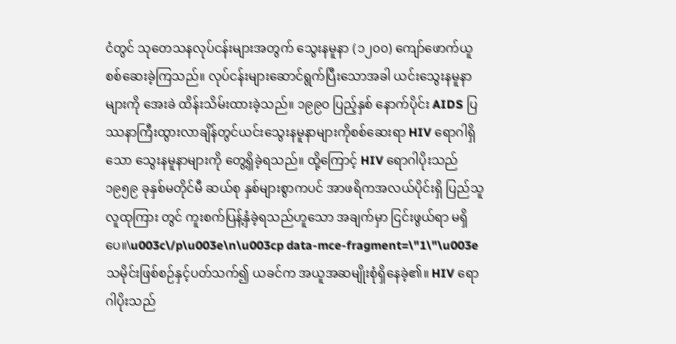ငံတွင် သုတေသနလုပ်ငန်းများအတွက် သွေးနမူနာ (၁၂၀၀) ကျော်ဖောက်ယူ စစ်ဆေးခဲ့ကြသည်။ လုပ်ငန်းများဆောင်ရွက်ပြီးသောအခါ ယင်းသွေးနမူနာများကို အေးခဲ ထိန်းသိမ်းထားခဲ့သည်။ ၁၉၉ဝ ပြည့်နှစ် နောက်ပိုင်း AIDS ပြဿနာကြီးထွားလာချိန်တွင်ယင်းသွေးနမူနာများကိုစစ်ဆေးရာ HIV ရောဂါရှိသော သွေးနမူနာများကို တွေ့ရှိခဲ့ရသည်။ ထို့ကြောင့် HIV ရောဂါပိုးသည် ၁၉၅၉ ခုနှစ်မတိုင်မီ ဆယ်စု နှစ်များစွာကပင် အာဖရိကအလယ်ပိုင်းရှိ ပြည်သူလူထုကြား တွင် ကူးစက်ပြန့်နှံခဲ့ရသည်ဟူသော အချက်မှာ ငြင်းဖွယ်ရာ မရှိပေ။\u003c\/p\u003e\n\u003cp data-mce-fragment=\"1\"\u003e           သမိုင်းဖြစ်စဉ်နှင့်ပတ်သက်၍ ယခင်က အယူအဆမျိုးစုံရှိနေခဲ့၏။ HIV ရောဂါပိုးသည်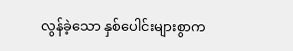လွန်ခဲ့သော နှစ်ပေါင်းများစွာက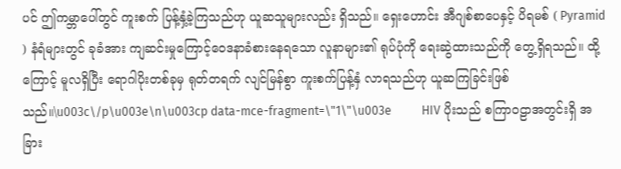ပင် ဤကမ္ဘာပေါ်တွင် ကူးစက် ပြန့်နှံ့ခဲ့ကြသည်ဟု ယူဆသူများလည်း ရှိသည်။ ရှေးဟောင်း အီဂျစ်စာပေနှင့် ပိရမစ် ( Pyramid ) နံရံများတွင် ခုခံအား ကျဆင်းမှုကြောင့်ဝေဒနာခံစားနေရသော လူနာများ၏ ရုပ်ပုံကို ရေးဆွဲထားသည်ကို တွေ့ရှိရသည်။ ထို့ကြောင့် မူလရှိပြီး ရောဂါပိုးတစ်ခုမှ ရုတ်တရက် လျင်မြန်စွာ ကူးစက်ပြန့်နှံ လာရသည်ဟု ယူဆကြခြင်းဖြစ်သည်။\u003c\/p\u003e\n\u003cp data-mce-fragment=\"1\"\u003e          HIV ပိုးသည် စကြာဝဠာအတွင်းရှိ အခြား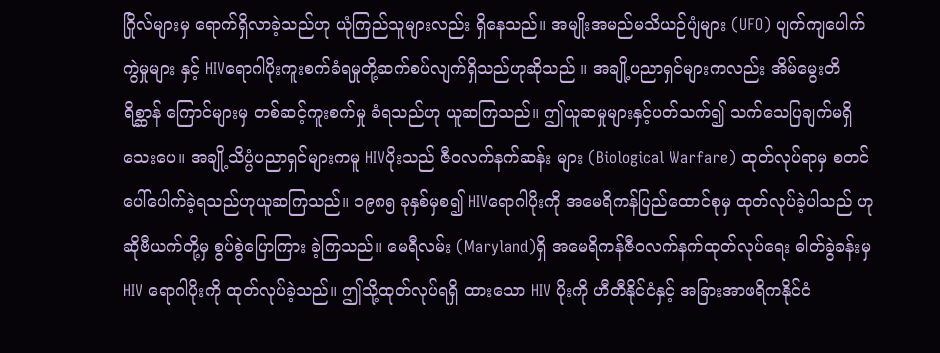ဂြိုလ်များမှ ရောက်ရှိလာခဲ့သည်ဟု ယုံကြည်သူများလည်း ရှိနေသည်။ အမျိုးအမည်မသိယဉ်ပျံများ (UFO) ပျက်ကျပေါက်ကွဲမှုများ နှင့် HIVရောဂါပိုးကူးစက်ခံရမှုတို့ဆက်စပ်လျက်ရှိသည်ဟုဆိုသည် ။ အချို့ပညာရှင်များကလည်း အိမ်မွေးတိရိစ္ဆာန် ကြောင်များမှ တစ်ဆင့်ကူးစက်မှု ခံရသည်ဟု ယူဆကြသည်။ ဤယူဆမှုများနှင့်ပတ်သက်၍ သက်သေပြချက်မရှိသေးပေ။ အချို့သိပ္ပံပညာရှင်များကမူ HIVပိုးသည် ဇီဝလက်နက်ဆန်း များ (Biological Warfare) ထုတ်လုပ်ရာမှ စတင် ပေါ်ပေါက်ခဲ့ရသည်ဟုယူဆကြသည်။ ၁၉၈၅ ခုနှစ်မှစ၍ HIVရောဂါပိုးကို အမေရိကန်ပြည်ထောင်စုမှ ထုတ်လုပ်ခဲ့ပါသည် ဟု ဆိုဗီယက်တို့မှ စွပ်စွဲပြောကြား ခဲ့ကြသည်။ မေရီလမ်း (Maryland)ရှိ အမေရိကန်ဇီဝလက်နက်ထုတ်လုပ်ရေး ဓါတ်ခွဲခန်းမှ HIV ရောဂါပိုးကို ထုတ်လုပ်ခဲ့သည်။ ဤသို့ထုတ်လုပ်ရရှိ ထားသော HIV ပိုးကို ဟီတီနိုင်ငံနှင့် အခြားအာဖရိကနိုင်ငံ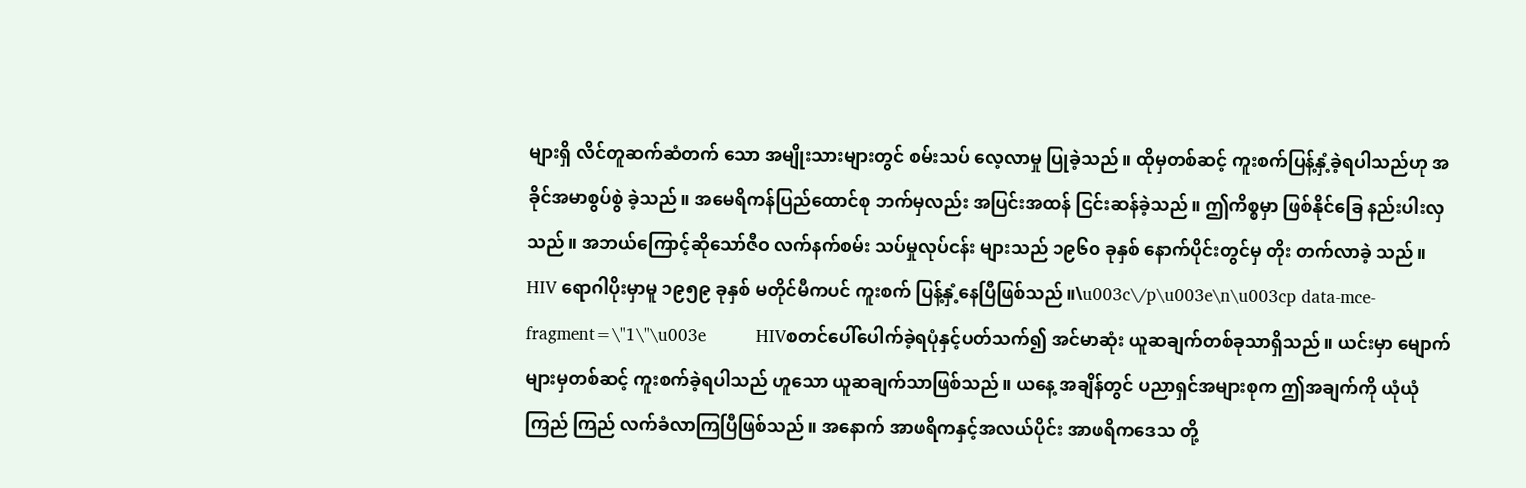များရှိ လိင်တူဆက်ဆံတက် သော အမျိုးသားများတွင် စမ်းသပ် လေ့လာမှု ပြုခဲ့သည်။ ထိုမှတစ်ဆင့် ကူးစက်ပြန့်နှံ့ခဲ့ရပါသည်ဟု အခိုင်အမာစွပ်စွဲ ခဲ့သည်။ အမေရိကန်ပြည်ထောင်စု ဘက်မှလည်း အပြင်းအထန် ငြင်းဆန်ခဲ့သည်။ ဤကိစ္စမှာ ဖြစ်နိုင်ခြေ နည်းပါးလှသည်။ အဘယ်ကြောင့်ဆိုသော်ဇီဝ လက်နက်စမ်း သပ်မှုလုပ်ငန်း များသည် ၁၉၆၀ ခုနှစ် နောက်ပိုင်းတွင်မှ တိုး တက်လာခဲ့ သည်။ HIV ရောဂါပိုးမှာမူ ၁၉၅၉ ခုနှစ် မတိုင်မီကပင် ကူးစက် ပြန့်နှံ့နေပြီဖြစ်သည်။\u003c\/p\u003e\n\u003cp data-mce-fragment=\"1\"\u003e          HIVစတင်ပေါ်ပေါက်ခဲ့ရပုံနှင့်ပတ်သက်၍ အင်မာဆုံး ယူဆချက်တစ်ခုသာရှိသည်။ ယင်းမှာ မျောက်များမှတစ်ဆင့် ကူးစက်ခဲ့ရပါသည် ဟူသော ယူဆချက်သာဖြစ်သည်။ ယနေ့ အချိန်တွင် ပညာရှင်အများစုက ဤအချက်ကို ယုံယုံကြည် ကြည် လက်ခံလာကြပြီဖြစ်သည်။ အနောက် အာဖရိကနှင့်အလယ်ပိုင်း အာဖရိကဒေသ တို့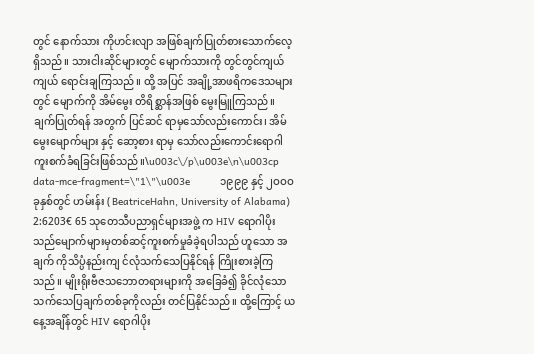တွင် နောက်သား ကိုဟင်းလျာ အဖြစ်ချက်ပြုတ်စားသောက်လေ့ရှိသည်။ သားငါးဆိုင်များတွင် မျောက်သားကို တွင်တွင်ကျယ်ကျယ် ရောင်းချကြသည်။ ထို့ အပြင် အချို့အာဖရိကဒေသများတွင် မျောက်ကို အိမ်မွေး တိရိစ္ဆာန်အဖြစ် မွေးမြူကြသည်။ ချက်ပြုတ်ရန် အတွက် ပြင်ဆင် ရာမှသော်လည်းကောင်း၊ အိမ်မွေးမျောက်များ နှင့် ဆော့စား ရာမှ သော်လည်းကောင်းရောဂါ ကူးစက်ခံရခြင်းဖြစ်သည်။\u003c\/p\u003e\n\u003cp data-mce-fragment=\"1\"\u003e          ၁၉၉၉ နှင့် ၂ဝဝဝ ခုနှစ်တွင် ဟမ်းန်း ( BeatriceHahn, University of Alabama) 2:6203€ 65 သုတေသီပညာရှင်များအဖွဲ့ က HIV ရောဂါပိုး သည်မျောက်များမှတစ်ဆင့်ကူးစက်မှုခံခဲ့ရပါသည် ဟူသော အချက် ကိုသိပ္ပံနည်းကျ င်လုံသက်သေပြနိုင်ရန် ကြိုးစားခဲ့ကြသည်။ မျိုးရိုးဗီဇသဘောတရားများကို အခြေခံ၍ ခိုင်လုံသော သက်သေပြချက်တစ်ခုကိုလည်း တင်ပြနိုင်သည်။ ထို့ကြောင့် ယနေ့အချိန်တွင် HIV ရောဂါပိုး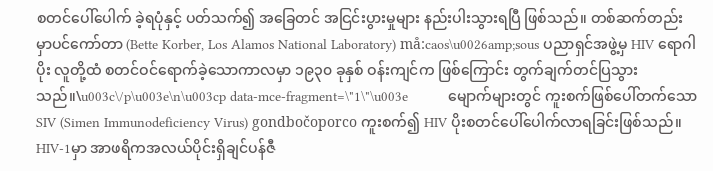စတင်ပေါ်ပေါက် ခဲ့ရပုံနှင့် ပတ်သက်၍ အခြေတင် အငြင်းပွားမှုများ နည်းပါးသွားရပြီ ဖြစ်သည်။ တစ်ဆက်တည်းမှာပင်ကော်တာ (Bette Korber, Los Alamos National Laboratory) må:caos\u0026amp;sous ပညာရှင်အဖွဲ့မှ HIV ရောဂါပိုး လူတို့ထံ စတင်ဝင်ရောက်ခဲ့သောကာလမှာ ၁၉၃၀ ခုနှစ် ဝန်းကျင်က ဖြစ်ကြောင်း တွက်ချက်တင်ပြသွားသည်။\u003c\/p\u003e\n\u003cp data-mce-fragment=\"1\"\u003e          မျောက်များတွင် ကူးစက်ဖြစ်ပေါ်တက်သော SIV (Simen Immunodeficiency Virus) gondbočoporco ကူးစက်၍ HIV ပိုးစတင်ပေါ်ပေါက်လာရခြင်းဖြစ်သည်။ HIV-1မှာ အာဖရိကအလယ်ပိုင်းရှိချင်ပန်ဇီ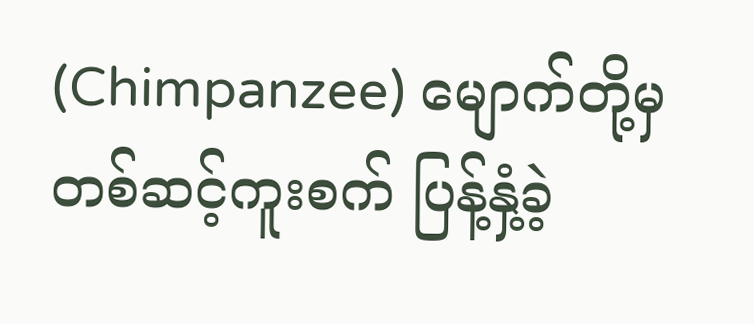(Chimpanzee) မျောက်တို့မှ တစ်ဆင့်ကူးစက် ပြန့်နှံ့ခဲ့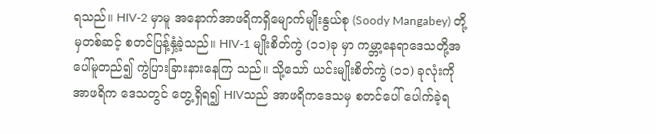ရသည်။ HIV-2 မှာမူ အနောက်အာဖရိကရှိမျောက်မျိုးနွယ်စု (Soody Mangabey) တို့မှတစ်ဆင့် စတင်ပြန့်နှံ့ခဲ့သည်။ HIV-1 မျိုးစိတ်ကွဲ (၁၁)ခု မှာ ကမ္ဘာ့နေရာဒေသတို့အပေါ်မူတည်၍ ကွဲပြားခြားနားနေကြ သည်။ သို့သော် ယင်းမျိုးစိတ်ကွဲ (၁၁) ခုလုံးကို အာဖရိက ဒေသတွင် တွေ့ရှိရ၍ HIVသည် အာဖရိကဒေသမှ စတင်ပေါ် ပေါက်ခဲ့ရ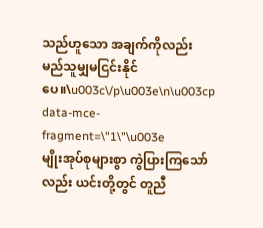သည်ဟူသော အချက်ကိုလည်း မည်သူမျှမငြင်းနိုင်ပေ။\u003c\/p\u003e\n\u003cp data-mce-fragment=\"1\"\u003e          မျိုးအုပ်စုများစွာ ကွဲပြားကြသော်လည်း ယင်းတို့တွင် တူညီ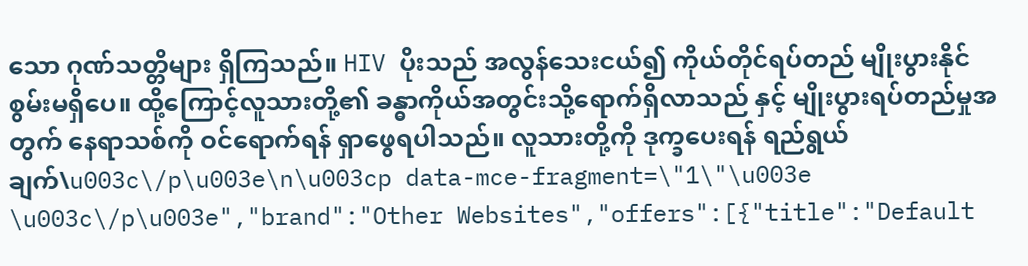သော ဂုဏ်သတ္တိများ ရှိကြသည်။ HIV ပိုးသည် အလွန်သေးငယ်၍ ကိုယ်တိုင်ရပ်တည် မျိုးပွားနိုင်စွမ်းမရှိပေ။ ထို့ကြောင့်လူသားတို့၏ ခန္ဓာကိုယ်အတွင်းသို့ရောက်ရှိလာသည် နှင့် မျိုးပွားရပ်တည်မှုအတွက် နေရာသစ်ကို ဝင်ရောက်ရန် ရှာဖွေရပါသည်။ လူသားတို့ကို ဒုက္ခပေးရန် ရည်ရွယ်ချက်\u003c\/p\u003e\n\u003cp data-mce-fragment=\"1\"\u003e \u003c\/p\u003e","brand":"Other Websites","offers":[{"title":"Default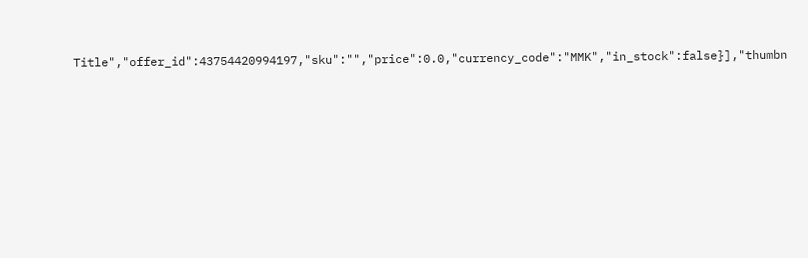Title","offer_id":43754420994197,"sku":"","price":0.0,"currency_code":"MMK","in_stock":false}],"thumbn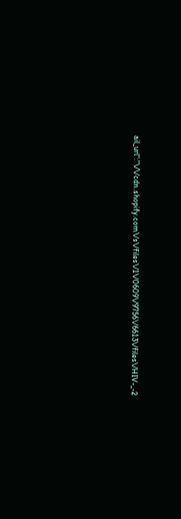ail_url":"\/\/cdn.shopify.com\/s\/files\/1\/0609\/9756\/6613\/files\/HIV-_-2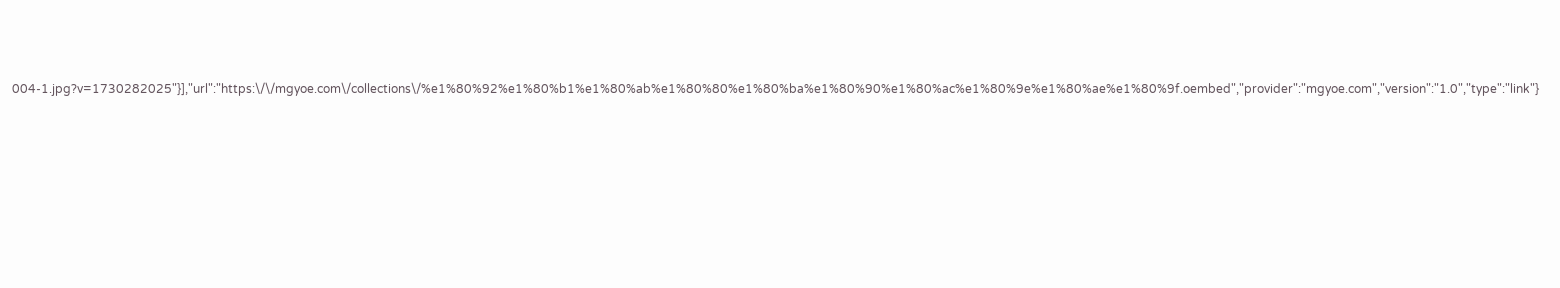004-1.jpg?v=1730282025"}],"url":"https:\/\/mgyoe.com\/collections\/%e1%80%92%e1%80%b1%e1%80%ab%e1%80%80%e1%80%ba%e1%80%90%e1%80%ac%e1%80%9e%e1%80%ae%e1%80%9f.oembed","provider":"mgyoe.com","version":"1.0","type":"link"}